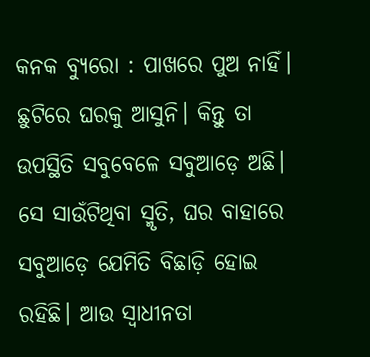କନକ ବ୍ୟୁରୋ : ପାଖରେ ପୁଅ ନାହିଁ। ଛୁଟିରେ ଘରକୁ ଆସୁନି। କିନ୍ତୁ ତା ଉପସ୍ଥିତି ସବୁବେଳେ ସବୁଆଡ଼େ ଅଛି। ସେ ସାଉଁଟିଥିବା ସ୍ମୃତି, ଘର ବାହାରେ ସବୁଆଡ଼େ ଯେମିତି ବିଛାଡ଼ି ହୋଇ ରହିଛି। ଆଉ ସ୍ୱାଧୀନତା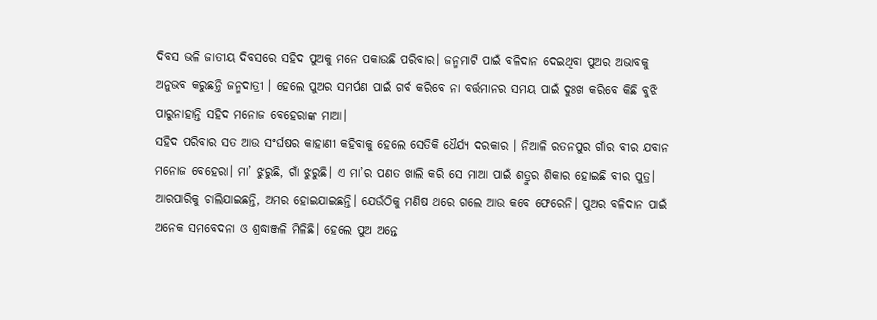ଦିବସ ଭଳି ଜାତୀୟ ଦିବସରେ ସହିଦ ପୁଅକୁ ମନେ ପକାଉଛି ପରିବାର। ଜନ୍ମମାଟି ପାଇଁ ବଳିଦାନ ଦେଇଥିବା ପୁଅର ଅଭାବକୁ ଅନୁଭବ କରୁଛନ୍ତି ଜନ୍ମଦାତ୍ରୀ । ହେଲେ ପୁଅର ସମର୍ପଣ ପାଇଁ ଗର୍ବ କରିବେ ନା ବର୍ତ୍ତମାନର ସମୟ ପାଇଁ ଦୁଃଖ କରିବେ କିଛି ବୁଝି ପାରୁନାହାନ୍ତି ସହିଦ ମନୋଜ ବେହେରାଙ୍କ ମାଆ।
ସହିଦ ପରିବାର ସତ ଆଉ ସଂର୍ଘଷର କାହାଣୀ କହିବାକୁ ହେଲେ ସେତିକି ଧୈର୍ଯ୍ୟ ଦରକାର । ନିଆଳି ରତନପୁର ଗାଁର ବୀର ଯବାନ ମନୋଜ ବେହେରା। ମା’ ଝୁରୁଛି, ଗାଁ ଝୁରୁଛି। ଏ ମା’ର ପଣତ ଖାଲି କରି ସେ ମାଆ ପାଇଁ ଶତ୍ରୁର ଶିକାର ହୋଇଛି ବୀର ପୁତ୍ର। ଆରପାରିକୁ ଚାଲିଯାଇଛନ୍ତି, ଅମର ହୋଇଯାଇଛନ୍ତି। ଯେଉଁଠିକୁ ମଣିଷ ଥରେ ଗଲେ ଆଉ କବେ ଫେରେନି। ପୁଅର ବଳିଦାନ ପାଇଁ ଅନେକ ସମବେଦନା ଓ ଶ୍ରଦ୍ଧାଞ୍ଜଳି ମିଳିଛି। ହେଲେ ପୁଅ ଅନ୍ତେ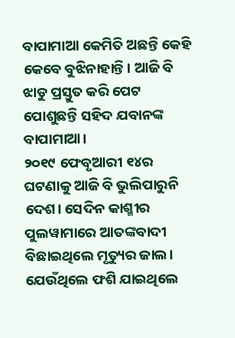ବାପାମାଆ କେମିତି ଅଛନ୍ତି କେହି କେବେ ବୁଝିନାହାନ୍ତି। ଆଜି ବି ଝାଡୁ ପ୍ରସ୍ତୁତ କରି ପେଟ ପୋଶୁଛନ୍ତି ସହିଦ ଯବାନଙ୍କ ବାପାମାଆ।
୨୦୧୯ ଫେବୃଆରୀ ୧୪ର ଘଟଣାକୁ ଆଜି ବି ଭୁଲିପାରୁନି ଦେଶ। ସେଦିନ କାଶ୍ମୀର ପୁଲୱାମାରେ ଆତଙ୍କବାଦୀ ବିଛାଇଥିଲେ ମୃତ୍ୟୁର ଜାଲ। ଯେଉଁଥିଲେ ଫଶି ଯାଇଥିଲେ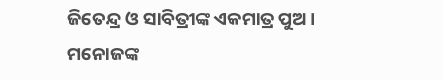ଜିତେନ୍ଦ୍ର ଓ ସାବିତ୍ରୀଙ୍କ ଏକମାତ୍ର ପୁଅ। ମନୋଜଙ୍କ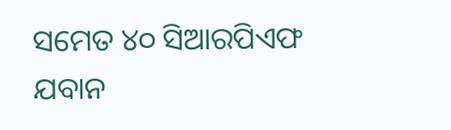ସମେତ ୪୦ ସିଆରପିଏଫ ଯବାନ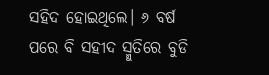ସହିଦ ହୋଇଥିଲେ। ୬ ବର୍ଷ ପରେ ବି ସହୀଦ ସ୍ମୁତିରେ ବୁଡି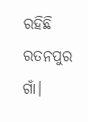ରହିଛି ରତନପୁର ଗାଁ।